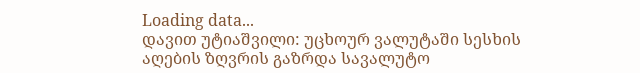Loading data...
დავით უტიაშვილი: უცხოურ ვალუტაში სესხის აღების ზღვრის გაზრდა სავალუტო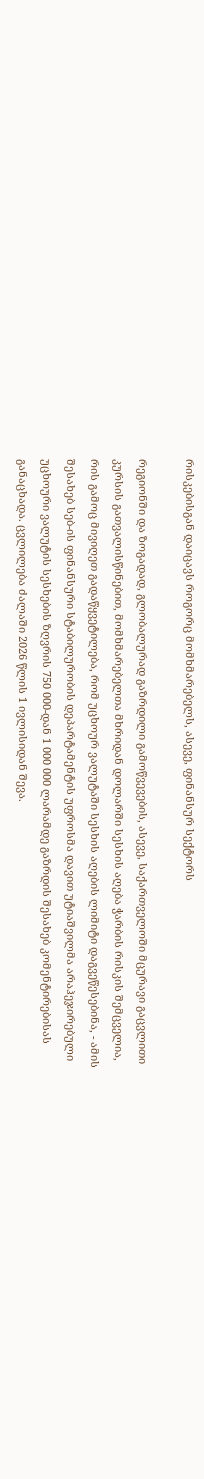რისკებისგან დაიცავს როგორც მომხმარებელს, ასევე, ფინანსურ სექტორს

რეგიონში და ზოგადად, გლობალურად გაზრდილი გამოწვევების, ასევე, საქართველოში მცურავი გაცვლითი კურსის გათვალისწინებით, მომხმარებელთა მხრიდან დოლარში სესხის აღება ჭარბის რისკის შემცველია, რის გამოც მივიღეთ გადაწყვეტილება, რომ უცხოურ ვალუტაში სესხის აღების ლიმიტი დაგვეწესებინა, - ამის შესახებ სებ-ის ფინანსური სტაბილურობის დეპარტამენტის უფროსმა დავით უტიაშვილმა არაჰეჯირებული უცხოური ვალუტის სესხების ზღვრის 750 000-დან 1 000 000 ლარამდე გაზრდის შესახებ კომენტირებისას განაცხადა. ცვლილება ძალაში 2026 წლის 1 ივლისიდან შევა.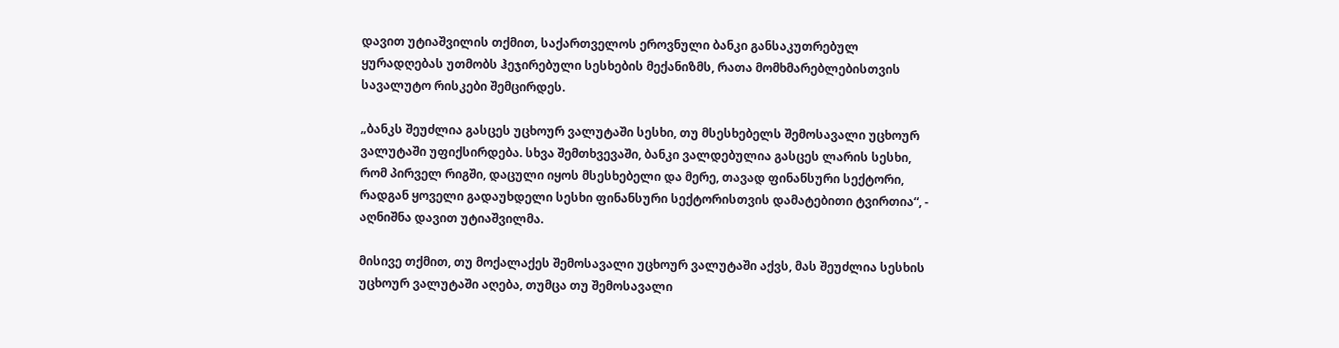დავით უტიაშვილის თქმით, საქართველოს ეროვნული ბანკი განსაკუთრებულ ყურადღებას უთმობს ჰეჯირებული სესხების მექანიზმს, რათა მომხმარებლებისთვის სავალუტო რისკები შემცირდეს.

„ბანკს შეუძლია გასცეს უცხოურ ვალუტაში სესხი, თუ მსესხებელს შემოსავალი უცხოურ ვალუტაში უფიქსირდება. სხვა შემთხვევაში, ბანკი ვალდებულია გასცეს ლარის სესხი, რომ პირველ რიგში, დაცული იყოს მსესხებელი და მერე, თავად ფინანსური სექტორი, რადგან ყოველი გადაუხდელი სესხი ფინანსური სექტორისთვის დამატებითი ტვირთია“, - აღნიშნა დავით უტიაშვილმა.

მისივე თქმით, თუ მოქალაქეს შემოსავალი უცხოურ ვალუტაში აქვს, მას შეუძლია სესხის უცხოურ ვალუტაში აღება, თუმცა თუ შემოსავალი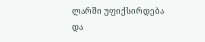ლარში უფიქსირდება და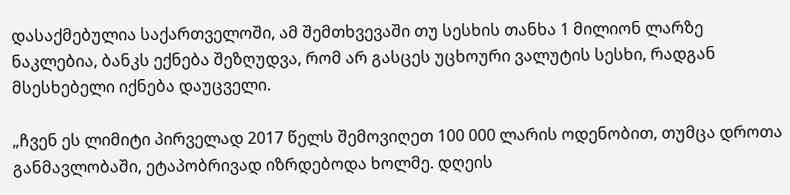დასაქმებულია საქართველოში, ამ შემთხვევაში თუ სესხის თანხა 1 მილიონ ლარზე ნაკლებია, ბანკს ექნება შეზღუდვა, რომ არ გასცეს უცხოური ვალუტის სესხი, რადგან მსესხებელი იქნება დაუცველი.

„ჩვენ ეს ლიმიტი პირველად 2017 წელს შემოვიღეთ 100 000 ლარის ოდენობით, თუმცა დროთა განმავლობაში, ეტაპობრივად იზრდებოდა ხოლმე. დღეის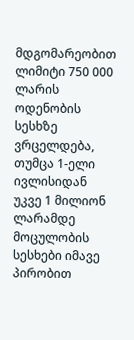მდგომარეობით ლიმიტი 750 000 ლარის ოდენობის სესხზე ვრცელდება, თუმცა 1-ელი ივლისიდან უკვე 1 მილიონ ლარამდე მოცულობის სესხები იმავე პირობით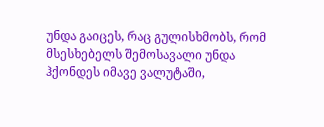უნდა გაიცეს, რაც გულისხმობს, რომ მსესხებელს შემოსავალი უნდა ჰქონდეს იმავე ვალუტაში,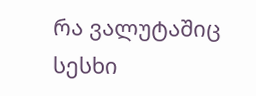რა ვალუტაშიც სესხი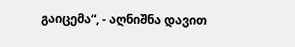გაიცემა“, - აღნიშნა დავით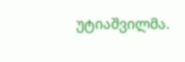უტიაშვილმა.